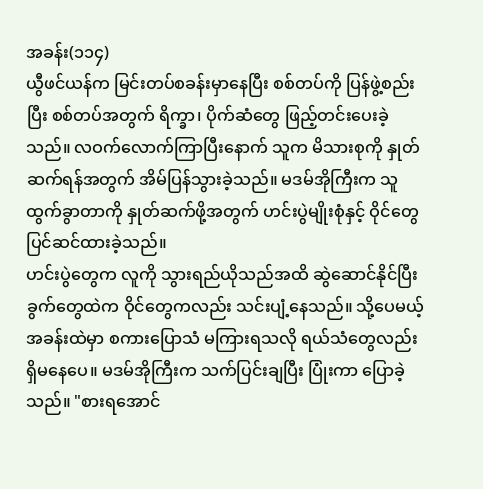အခန်း(၁၁၄)
ယွီဖင်ယန်က မြင်းတပ်စခန်းမှာနေပြီး စစ်တပ်ကို ပြန်ဖွဲ့စည်းပြီး စစ်တပ်အတွက် ရိက္ခာ၊ ပိုက်ဆံတွေ ဖြည့်တင်းပေးခဲ့သည်။ လဝက်လောက်ကြာပြီးနောက် သူက မိသားစုကို နှုတ်ဆက်ရန်အတွက် အိမ်ပြန်သွားခဲ့သည်။ မဒမ်အိုကြီးက သူထွက်ခွာတာကို နှုတ်ဆက်ဖို့အတွက် ဟင်းပွဲမျိုးစုံနှင့် ဝိုင်တွေ ပြင်ဆင်ထားခဲ့သည်။
ဟင်းပွဲတွေက လူကို သွားရည်ယိုသည်အထိ ဆွဲဆောင်နိုင်ပြီး ခွက်တွေထဲက ဝိုင်တွေကလည်း သင်းပျံ့နေသည်။ သို့ပေမယ့် အခန်းထဲမှာ စကားပြောသံ မကြားရသလို ရယ်သံတွေလည်း ရှိမနေပေ။ မဒမ်အိုကြီးက သက်ပြင်းချပြီး ပြုံးကာ ပြောခဲ့သည်။ "စားရအောင်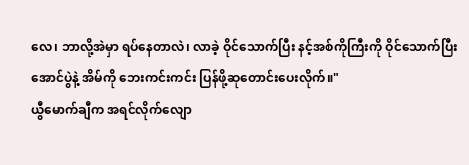လေ၊ ဘာလို့အဲမှာ ရပ်နေတာလဲ၊ လာခဲ့ ဝိုင်သောက်ပြီး နင့်အစ်ကိုကြီးကို ဝိုင်သောက်ပြီး အောင်ပွဲနဲ့ အိမ်ကို ဘေးကင်းကင်း ပြန်ဖို့ဆုတောင်းပေးလိုက်။"
ယွီမောက်ချီက အရင်လိုက်လျော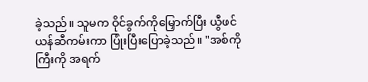ခဲ့သည်။ သူမက ဝိုင်ခွက်ကိုမြှောက်ပြီး ယွီဖင်ယန်ဆီကမ်းကာ ပြုံးပြီးပြောခဲ့သည်။ "အစ်ကိုကြီးကို အရက်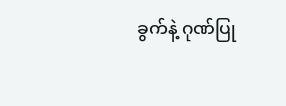ခွက်နဲ့ ဂုဏ်ပြု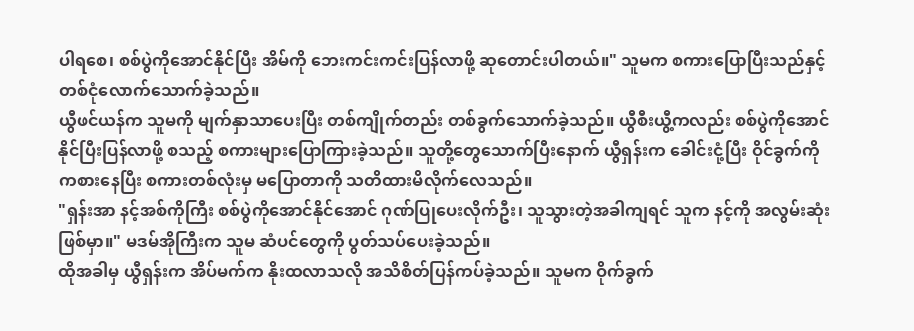ပါရစေ၊ စစ်ပွဲကိုအောင်နိုင်ပြီး အိမ်ကို ဘေးကင်းကင်းပြန်လာဖို့ ဆုတောင်းပါတယ်။" သူမက စကားပြောပြီးသည်နှင့် တစ်ငုံလောက်သောက်ခဲ့သည်။
ယွီဖင်ယန်က သူမကို မျက်နှာသာပေးပြီး တစ်ကျိုက်တည်း တစ်ခွက်သောက်ခဲ့သည်။ ယွီစီးယွီ့ကလည်း စစ်ပွဲကိုအောင်နိုင်ပြီးပြန်လာဖို့ စသည့် စကားများပြောကြားခဲ့သည်။ သူတို့တွေသောက်ပြီးနောက် ယွီရှန်းက ခေါင်းငုံ့ပြီး ဝိုင်ခွက်ကို ကစားနေပြီး စကားတစ်လုံးမှ မပြောတာကို သတိထားမိလိုက်လေသည်။
"ရှန်းအာ နင့်အစ်ကိုကြီး စစ်ပွဲကိုအောင်နိုင်အောင် ဂုဏ်ပြုပေးလိုက်ဦး၊ သူသွားတဲ့အခါကျရင် သူက နင့်ကို အလွမ်းဆုံးဖြစ်မှာ။" မဒမ်အိုကြီးက သူမ ဆံပင်တွေကို ပွတ်သပ်ပေးခဲ့သည်။
ထိုအခါမှ ယွီရှန်းက အိပ်မက်က နိုးထလာသလို အသိစိတ်ပြန်ကပ်ခဲ့သည်။ သူမက ဝိုက်ခွက်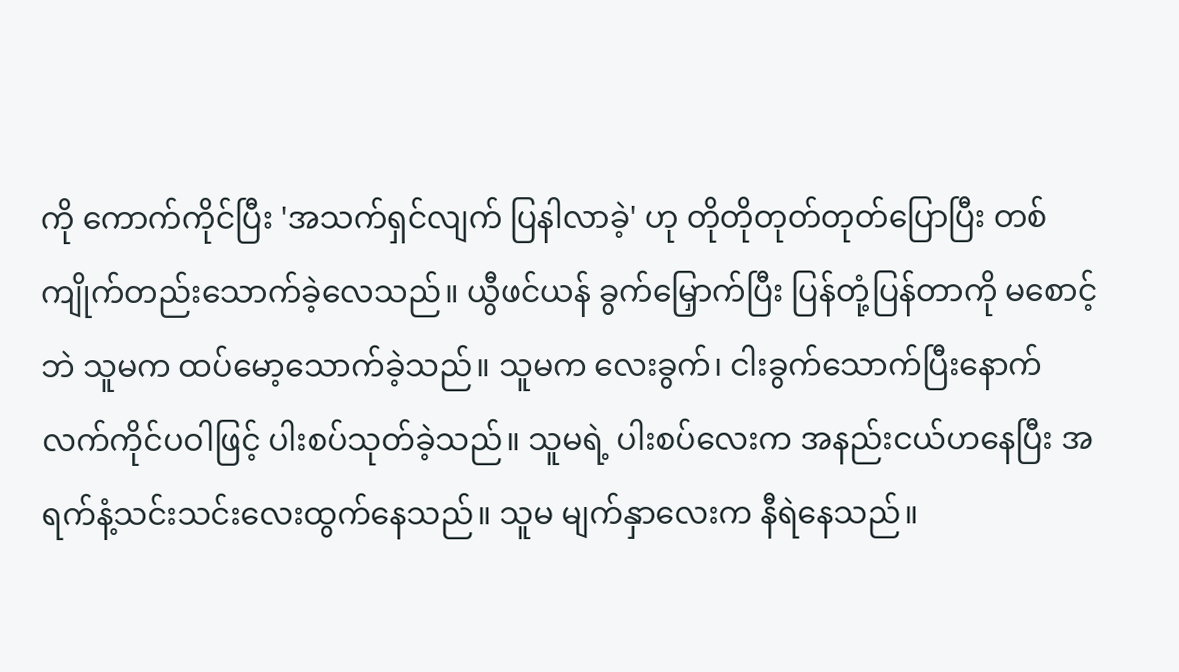ကို ကောက်ကိုင်ပြီး 'အသက်ရှင်လျက် ပြနါလာခဲ့' ဟု တိုတိုတုတ်တုတ်ပြောပြီး တစ်ကျိုက်တည်းသောက်ခဲ့လေသည်။ ယွီဖင်ယန် ခွက်မြှောက်ပြီး ပြန်တုံ့ပြန်တာကို မစောင့်ဘဲ သူမက ထပ်မော့သောက်ခဲ့သည်။ သူမက လေးခွက်၊ ငါးခွက်သောက်ပြီးနောက် လက်ကိုင်ပဝါဖြင့် ပါးစပ်သုတ်ခဲ့သည်။ သူမရဲ့ ပါးစပ်လေးက အနည်းငယ်ဟနေပြီး အရက်နံ့သင်းသင်းလေးထွက်နေသည်။ သူမ မျက်နှာလေးက နီရဲနေသည်။